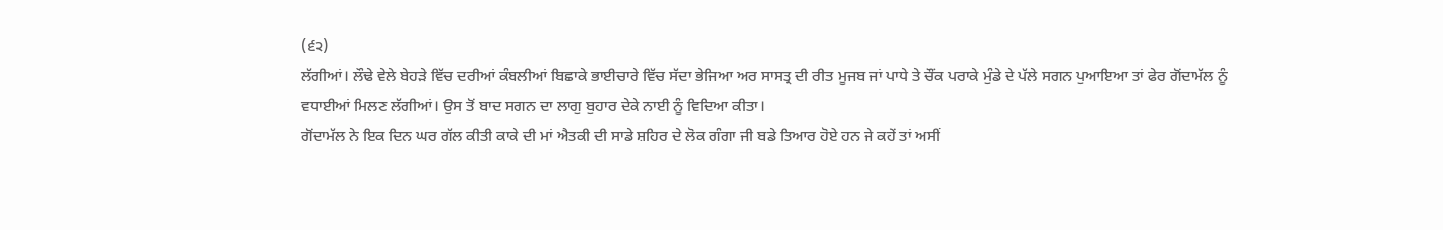(੬੨)
ਲੱਗੀਆਂ। ਲੌਢੇ ਵੇਲੇ ਬੇਹੜੇ ਵਿੱਚ ਦਰੀਆਂ ਕੰਬਲੀਆਂ ਬਿਛਾਕੇ ਭਾਈਚਾਰੇ ਵਿੱਚ ਸੱਦਾ ਭੇਜਿਆ ਅਰ ਸਾਸਤ੍ਰ ਦੀ ਰੀਤ ਮੂਜਬ ਜਾਂ ਪਾਧੇ ਤੇ ਚੌਂਕ ਪਰਾਕੇ ਮੁੰਡੇ ਦੇ ਪੱਲੇ ਸਗਨ ਪੁਆਇਆ ਤਾਂ ਫੇਰ ਗੋਂਦਾਮੱਲ ਨੂੰ ਵਧਾਈਆਂ ਮਿਲਣ ਲੱਗੀਆਂ। ਉਸ ਤੋਂ ਬਾਦ ਸਗਨ ਦਾ ਲਾਗੁ ਬੁਹਾਰ ਦੇਕੇ ਨਾਈ ਨੂੰ ਵਿਦਿਆ ਕੀਤਾ।
ਗੋਂਦਾਮੱਲ ਨੇ ਇਕ ਦਿਨ ਘਰ ਗੱਲ ਕੀਤੀ ਕਾਕੇ ਦੀ ਮਾਂ ਐਤਕੀ ਦੀ ਸਾਡੇ ਸ਼ਹਿਰ ਦੇ ਲੋਕ ਗੰਗਾ ਜੀ ਬਡੇ ਤਿਆਰ ਹੋਏ ਹਨ ਜੇ ਕਹੇਂ ਤਾਂ ਅਸੀਂ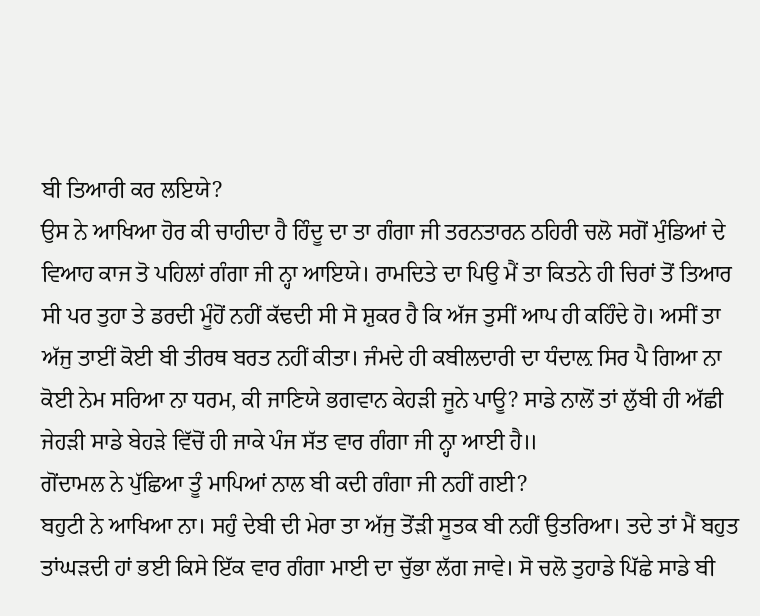ਬੀ ਤਿਆਰੀ ਕਰ ਲਇਯੇ?
ਉਸ ਨੇ ਆਖਿਆ ਹੋਰ ਕੀ ਚਾਹੀਦਾ ਹੈ ਹਿੰਦੂ ਦਾ ਤਾ ਗੰਗਾ ਜੀ ਤਰਨਤਾਰਨ ਠਹਿਰੀ ਚਲੋ ਸਗੋਂ ਮੁੰਡਿਆਂ ਦੇ ਵਿਆਹ ਕਾਜ ਤੋ ਪਹਿਲਾਂ ਗੰਗਾ ਜੀ ਨ੍ਹਾ ਆਇਯੇ। ਰਾਮਦਿਤੇ ਦਾ ਪਿਉ ਮੈਂ ਤਾ ਕਿਤਨੇ ਹੀ ਚਿਰਾਂ ਤੋਂ ਤਿਆਰ ਸੀ ਪਰ ਤੁਹਾ ਤੇ ਡਰਦੀ ਮੂੰਹੋਂ ਨਹੀਂ ਕੱਢਦੀ ਸੀ ਸੋ ਸ਼ੁਕਰ ਹੈ ਕਿ ਅੱਜ ਤੁਸੀਂ ਆਪ ਹੀ ਕਹਿੰਦੇ ਹੋ। ਅਸੀਂ ਤਾ ਅੱਜੁ ਤਾਈਂ ਕੋਈ ਬੀ ਤੀਰਥ ਬਰਤ ਨਹੀਂ ਕੀਤਾ। ਜੰਮਦੇ ਹੀ ਕਬੀਲਦਾਰੀ ਦਾ ਧੰਦਾਲ਼ ਸਿਰ ਪੈ ਗਿਆ ਨਾ ਕੋਈ ਨੇਮ ਸਰਿਆ ਨਾ ਧਰਮ, ਕੀ ਜਾਣਿਯੇ ਭਗਵਾਨ ਕੇਹੜੀ ਜੂਨੇ ਪਾਊ? ਸਾਡੇ ਨਾਲੋਂ ਤਾਂ ਲੁੱਬੀ ਹੀ ਅੱਛੀ ਜੇਹੜੀ ਸਾਡੇ ਬੇਹੜੇ ਵਿੱਚੋਂ ਹੀ ਜਾਕੇ ਪੰਜ ਸੱਤ ਵਾਰ ਗੰਗਾ ਜੀ ਨ੍ਹਾ ਆਈ ਹੈ॥
ਗੋਂਦਾਮਲ ਨੇ ਪੁੱਛਿਆ ਤੂੰ ਮਾਪਿਆਂ ਨਾਲ ਬੀ ਕਦੀ ਗੰਗਾ ਜੀ ਨਹੀਂ ਗਈ?
ਬਹੁਟੀ ਨੇ ਆਖਿਆ ਨਾ। ਸਹੁੰ ਦੇਬੀ ਦੀ ਮੇਰਾ ਤਾ ਅੱਜੁ ਤੋਂੜੀ ਸੂਤਕ ਬੀ ਨਹੀਂ ਉਤਰਿਆ। ਤਦੇ ਤਾਂ ਮੈਂ ਬਹੁਤ ਤਾਂਘੜਦੀ ਹਾਂ ਭਈ ਕਿਸੇ ਇੱਕ ਵਾਰ ਗੰਗਾ ਮਾਈ ਦਾ ਚੁੱਭਾ ਲੱਗ ਜਾਵੇ। ਸੋ ਚਲੋ ਤੁਹਾਡੇ ਪਿੱਛੇ ਸਾਡੇ ਬੀ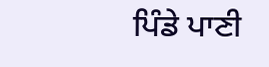ਪਿੰਡੇ ਪਾਣੀ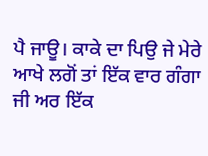ਪੈ ਜਾਊ। ਕਾਕੇ ਦਾ ਪਿਉ ਜੇ ਮੇਰੇ ਆਖੇ ਲਗੋਂ ਤਾਂ ਇੱਕ ਵਾਰ ਗੰਗਾ ਜੀ ਅਰ ਇੱਕ